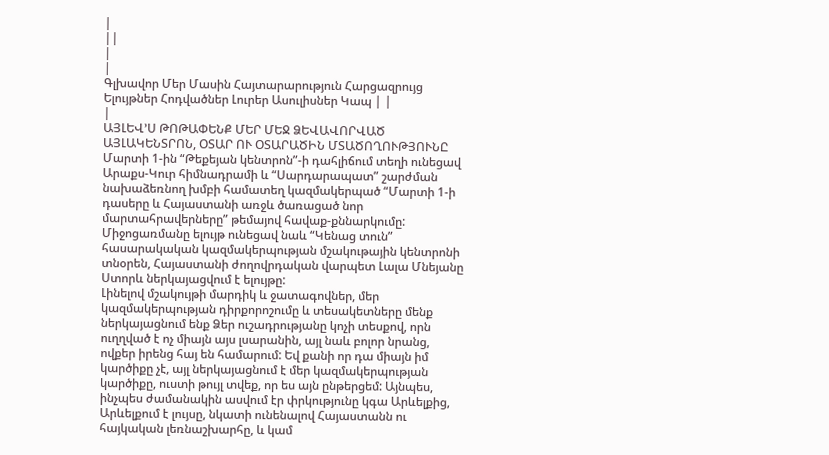|
||
|
|
Գլխավոր Մեր Մասին Հայտարարություն Հարցազրույց Ելույթներ Հոդվածներ Լուրեր Ասուլիսներ Կապ | |
|
ԱՅԼԵՎ’Ս ԹՈԹԱՓԵՆՔ ՄԵՐ ՄԵՋ ՁԵՎԱՎՈՐՎԱԾ ԱՅԼԱԿԵՆՏՐՈՆ, ՕՏԱՐ ՈՒ ՕՏԱՐԱԾԻՆ ՄՏԱԾՈՂՈՒԹՅՈՒՆԸ
Մարտի 1-ին “Թեքեյան կենտրոն”-ի դահլիճում տեղի ունեցավ Արաքս-Կուր հիմնադրամի և “Սարդարապատ” շարժման նախաձեռնող խմբի համատեղ կազմակերպած “Մարտի 1-ի դասերը և Հայաստանի առջև ծառացած նոր մարտահրավերները” թեմայով հավաք-քննարկումը: Միջոցառմանը ելույթ ունեցավ նաև “Կենաց տուն” հասարակական կազմակերպության մշակութային կենտրոնի տնօրեն, Հայաստանի ժողովրդական վարպետ Լալա Մնեյանը Ստորև ներկայացվում է ելույթը:
Լինելով մշակույթի մարդիկ և ջատագովներ, մեր կազմակերպության դիրքորոշումը և տեսակետները մենք ներկայացնում ենք Ձեր ուշադրությանը կոչի տեսքով, որն ուղղված է ոչ միայն այս լսարանին, այլ նաև բոլոր նրանց, ովքեր իրենց հայ են համարում: Եվ քանի որ դա միայն իմ կարծիքը չէ, այլ ներկայացնում է մեր կազմակերպության կարծիքը, ուստի թույլ տվեք, որ ես այն ընթերցեմ: Այնպես, ինչպես ժամանակին ասվում էր փրկությունը կգա Արևելքից, Արևելքում է լույսը, նկատի ունենալով Հայաստանն ու հայկական լեռնաշխարհը, և կամ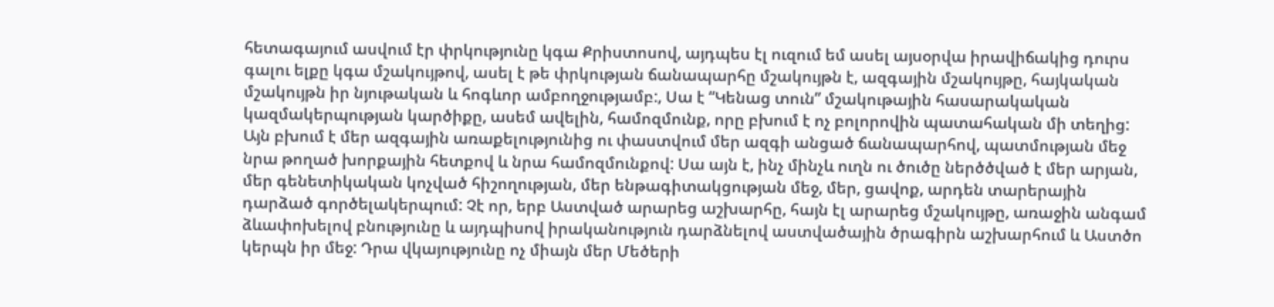հետագայում ասվում էր փրկությունը կգա Քրիստոսով, այդպես էլ ուզում եմ ասել այսօրվա իրավիճակից դուրս գալու ելքը կգա մշակույթով, ասել է թե փրկության ճանապարհը մշակույթն է, ազգային մշակույթը, հայկական մշակույթն իր նյութական և հոգևոր ամբողջությամբ:, Սա է “Կենաց տուն” մշակութային հասարակական կազմակերպության կարծիքը, ասեմ ավելին, համոզմունք, որը բխում է ոչ բոլորովին պատահական մի տեղից: Այն բխում է մեր ազգային առաքելությունից ու փաստվում մեր ազգի անցած ճանապարհով, պատմության մեջ նրա թողած խորքային հետքով և նրա համոզմունքով: Սա այն է, ինչ մինչև ուղն ու ծուծը ներծծված է մեր արյան, մեր գենետիկական կոչված հիշողության, մեր ենթագիտակցության մեջ, մեր, ցավոք, արդեն տարերային դարձած գործելակերպում: Չէ որ, երբ Աստված արարեց աշխարհը, հայն էլ արարեց մշակույթը, առաջին անգամ ձևափոխելով բնությունը և այդպիսով իրականություն դարձնելով աստվածային ծրագիրն աշխարհում և Աստծո կերպն իր մեջ: Դրա վկայությունը ոչ միայն մեր Մեծերի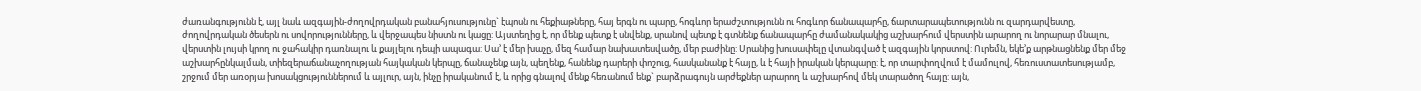ժառանգությունն է, այլ նաև ազգային-ժողովրդական բանահյուսությունը` էպոսն ու հեքիաթները, հայ երգն ու պարը, հոգևոր երաժշտությունն ու հոգևոր ճանապարհը, ճարտարապետությունն ու զարդարվեստը, ժողովրդական ծեսերն ու սովորությունները, և վերջապես նիստն ու կացը: Այստեղից է, որ մենք պետք է սնվենք, սրանով պետք է գտնենք ճանապարհը ժամանակակից աշխարհում վերստին արարող ու նորարար մնալու, վերստին լույսի կրող ու ջահակիր դառնալու և քայլելու դեպի ապագա: Սա’ է մեր խաչը, մեզ համար նախատեսվածը, մեր բաժինը: Սրանից խուսափելը վտանգված է ազգային կորստով: Ուրեմն, եկե’ք արթնացնենք մեր մեջ աշխարհընկալման, տիեզերաճանաչողության հայկական կերպը, ճանաչենք այն, պեղենք, հանենք դարերի փոշուց, հասկանանք է հայը, և է հայի իրական կերպարը: է, որ տարփողվում է մամուլով, հեռուստատեսությամբ, շրջում մեր առօրյա խոսակցություններում և այլուր, այն, ինչը իրականում է, և որից գնալով մենք հեռանում ենք` բարձրագույն արժեքներ արարող և աշխարհով մեկ տարածող հայը: այն,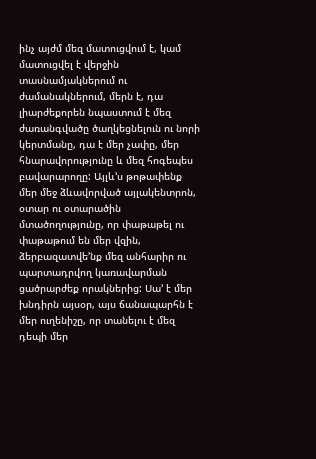ինչ այժմ մեզ մատուցվում է, կամ մատուցվել է վերջին տասնամյակներում ու ժամանակներում, մերն է, դա լիարժեքորեն նպաստում է մեզ ժառանգվածը ծաղկեցնելուն ու նորի կերտմանը, դա է մեր չափը, մեր հնարավորությունը և մեզ հոգեպես բավարարողը: Այլև’ս թոթափենք մեր մեջ ձևավորված այլակենտրոն, օտար ու օտարածին մտածողությունը, որ փաթաթել ու փաթաթում են մեր վզին, ձերբազատվե’նք մեզ անհարիր ու պարտադրվող կառավարման ցածրարժեք որակներից: Սա’ է մեր խնդիրն այսօր, այս ճանապարհն է մեր ուղենիշը, որ տանելու է մեզ դեպի մեր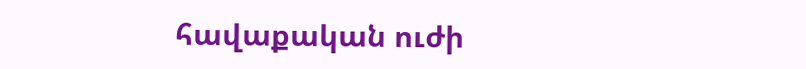հավաքական ուժի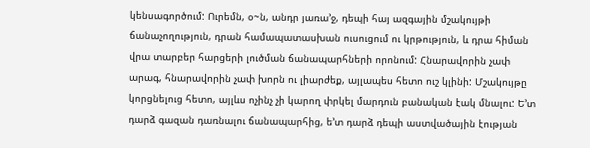կենսագործում: Ուրեմն, օ~ն, անդր յառա’ջ, դեպի հայ ազգային մշակույթի ճանաչողություն, դրան համապատասխան ուսուցում ու կրթություն, և դրա հիման վրա տարբեր հարցերի լուծման ճանապարհների որոնում: Հնարավորին չափ արագ, հնարավորին չափ խորն ու լիարժեք, այլապես հետո ուշ կլինի: Մշակույթը կորցնելուց հետո, այլևս ոչինչ չի կարող փրկել մարդուն բանական էակ մնալու: Ե’տ դարձ գազան դառնալու ճանապարհից, ե’տ դարձ դեպի աստվածային էության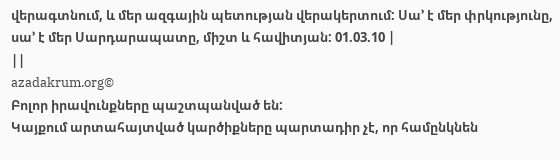վերագտնում, և մեր ազգային պետության վերակերտում: Սա’ է մեր փրկությունը, սա’ է մեր Սարդարապատը, միշտ և հավիտյան: 01.03.10 |
||
azadakrum.org©
Բոլոր իրավունքները պաշտպանված են:
Կայքում արտահայտված կարծիքները պարտադիր չէ, որ համընկնեն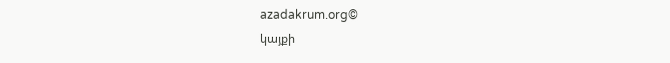azadakrum.org©
կայքի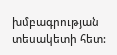խմբագրության տեսակետի հետ: